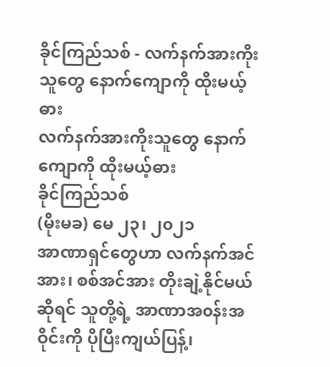ခိုင်ကြည်သစ် - လက်နက်အားကိုးသူတွေ နောက်ကျောကို ထိုးမယ့်ဓား
လက်နက်အားကိုးသူတွေ နောက်ကျောကို ထိုးမယ့်ဓား
ခိုင်ကြည်သစ်
(မိုးမခ) မေ ၂၃၊ ၂၀၂၁
အာဏာရှင်တွေဟာ လက်နက်အင်အား၊ စစ်အင်အား တိုးချဲ့နိုင်မယ်ဆိုရင် သူတို့ရဲ့ အာဏာအ၀န်းအဝိုင်းကို ပိုပြီးကျယ်ပြန့်၊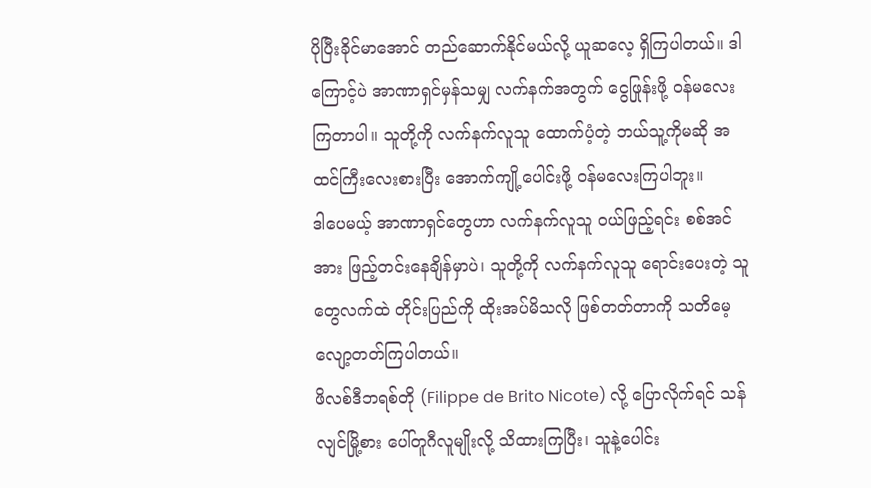ပိုပြီးခိုင်မာအောင် တည်ဆောက်နိုင်မယ်လို့ ယူဆလေ့ ရှိကြပါတယ်။ ဒါကြောင့်ပဲ အာဏာရှင်မှန်သမျှ လက်နက်အတွက် ငွေဖြုန်းဖို့ ၀န်မလေးကြတာပါ။ သူတို့ကို လက်နက်လူသူ ထောက်ပံ့တဲ့ ဘယ်သူ့ကိုမဆို အထင်ကြီးလေးစားပြီး အောက်ကျို့ပေါင်းဖို့ ဝန်မလေးကြပါဘူး။
ဒါပေမယ့် အာဏာရှင်တွေဟာ လက်နက်လူသူ ဝယ်ဖြည့်ရင်း စစ်အင်အား ဖြည့်တင်းနေချိန်မှာပဲ၊ သူတို့ကို လက်နက်လူသူ ရောင်းပေးတဲ့ သူတွေလက်ထဲ တိုင်းပြည်ကို ထိုးအပ်မိသလို ဖြစ်တတ်တာကို သတိမေ့လျော့တတ်ကြပါတယ်။
ဖိလစ်ဒီဘရစ်တို (Filippe de Brito Nicote) လို့ ပြောလိုက်ရင် သန်လျင်မြို့စား ပေါ်တူဂီလူမျိုးလို့ သိထားကြပြီး၊ သူနဲ့ပေါင်း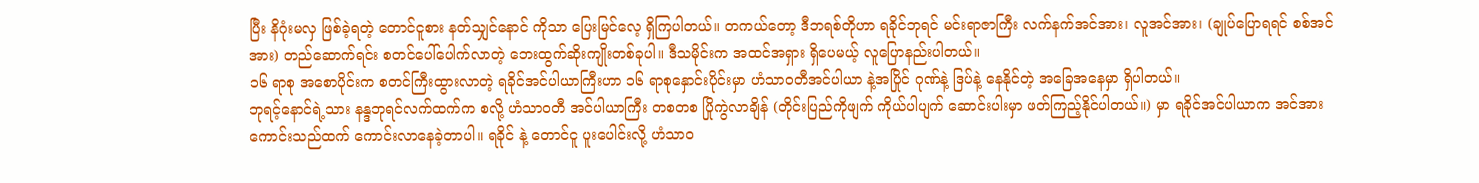ပြီး နိဂုံးမလှ ဖြစ်ခဲ့ရတဲ့ တောင်ငူစား နတ်သျှင်နောင် ကိုသာ ပြေးမြင်လေ့ ရှိကြပါတယ်။ တကယ်တော့ ဒီဘရစ်တိုဟာ ရခိုင်ဘုရင် မင်းရာဇာကြီး လက်နက်အင်အား၊ လူအင်အား၊ (ချုပ်ပြောရရင် စစ်အင်အား) တည်ဆောက်ရင်း စတင်ပေါ်ပေါက်လာတဲ့ ဘေးထွက်ဆိုးကျိုးတစ်ခုပါ။ ဒီသမိုင်းက အထင်အရှား ရှိပေမယ့် လူပြောနည်းပါတယ်။
၁၆ ရာစု အစောပိုင်းက စတင်ကြီးထွားလာတဲ့ ရခိုင်အင်ပါယာကြီးဟာ ၁၆ ရာစုနှောင်းပိုင်းမှာ ဟံသာ၀တီအင်ပါယာ နဲ့အပြိုင် ဂုဏ်နဲ့ ဒြပ်နဲ့ နေနိုင်တဲ့ အခြေအနေမှာ ရှိပါတယ်။
ဘုရင့်နောင်ရဲ့သား နန္ဒဘုရင်လက်ထက်က စလို့ ဟံသာ၀တီ အင်ပါယာကြီး တစတစ ပြိုကွဲလာချိန် (တိုင်းပြည်ကိုဖျက် ကိုယ်ပါပျက် ဆောင်းပါးမှာ ဖတ်ကြည့်နိုင်ပါတယ်။) မှာ ရခိုင်အင်ပါယာက အင်အားကောင်းသည်ထက် ကောင်းလာနေခဲ့တာပါ။ ရခိုင် နဲ့ တောင်ငူ ပူးပေါင်းလို့ ဟံသာ၀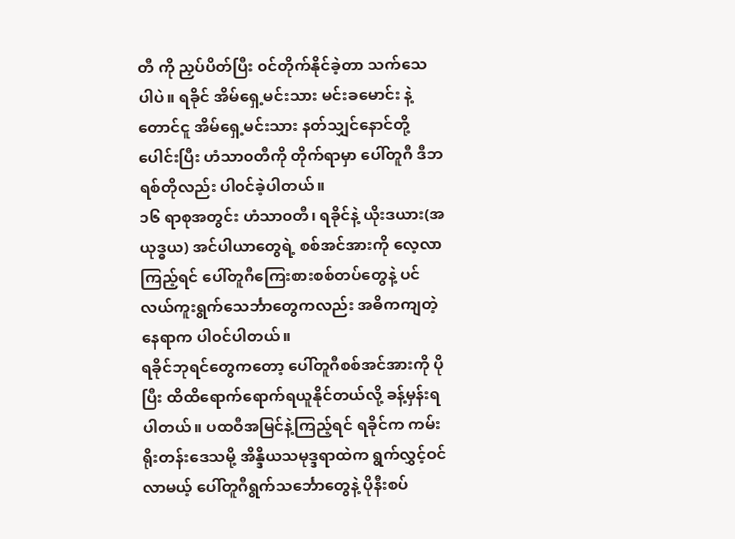တီ ကို ညှပ်ပိတ်ပြီး ၀င်တိုက်နိုင်ခဲ့တာ သက်သေပါပဲ။ ရခိုင် အိမ်ရှေ့မင်းသား မင်းခမောင်း နဲ့ တောင်ငူ အိမ်ရှေ့မင်းသား နတ်သျှင်နောင်တို့ ပေါင်းပြီး ဟံသာ၀တီကို တိုက်ရာမှာ ပေါ်တူဂီ ဒီဘရစ်တိုလည်း ပါ၀င်ခဲ့ပါတယ်။
၁၆ ရာစုအတွင်း ဟံသာ၀တီ၊ ရခိုင်နဲ့ ယိုးဒယား(အယုဒ္ဓယ) အင်ပါယာတွေရဲ့ စစ်အင်အားကို လေ့လာကြည့်ရင် ပေါ်တူဂီကြေးစားစစ်တပ်တွေနဲ့ ပင်လယ်ကူးရွက်သေင်္ဘာတွေကလည်း အဓိကကျတဲ့ နေရာက ပါ၀င်ပါတယ်။
ရခိုင်ဘုရင်တွေကတော့ ပေါ်တူဂီစစ်အင်အားကို ပိုပြီး ထိထိရောက်ရောက်ရယူနိုင်တယ်လို့ ခန့်မှန်းရပါတယ်။ ပထဝီအမြင်နဲ့ကြည့်ရင် ရခိုင်က ကမ်းရိုးတန်းဒေသမို့ အိန္ဒိယသမုဒ္ဒရာထဲက ရွက်လွှင့်ဝင်လာမယ့် ပေါ်တူဂီရွက်သင်္ဘောတွေနဲ့ ပိုနီးစပ်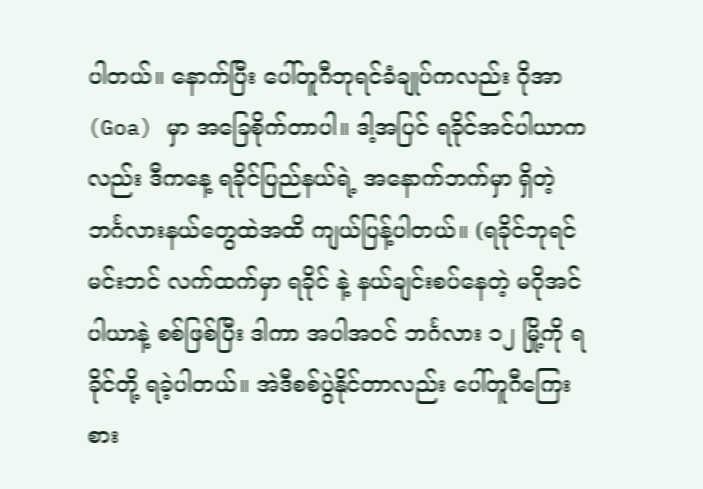ပါတယ်။ နောက်ပြီး ပေါ်တူဂီဘုရင်ခံချုပ်ကလည်း ဂိုအာ(Goa) မှာ အခြေစိုက်တာပါ။ ဒါ့အပြင် ရခိုင်အင်ပါယာကလည်း ဒီကနေ့ ရခိုင်ပြည်နယ်ရဲ့ အနောက်ဘက်မှာ ရှိတဲ့ ဘင်္ဂလားနယ်တွေထဲအထိ ကျယ်ပြန့်ပါတယ်။ (ရခိုင်ဘုရင် မင်းဘင် လက်ထက်မှာ ရခိုင် နဲ့ နယ်ချင်းစပ်နေတဲ့ မဂိုအင်ပါယာနဲ့ စစ်ဖြစ်ပြီး ဒါကာ အပါအ၀င် ဘင်္ဂလား ၁၂ မြို့ကို ရခိုင်တို့ ရခဲ့ပါတယ်။ အဲဒီစစ်ပွဲနိုင်တာလည်း ပေါ်တူဂီကြေးစား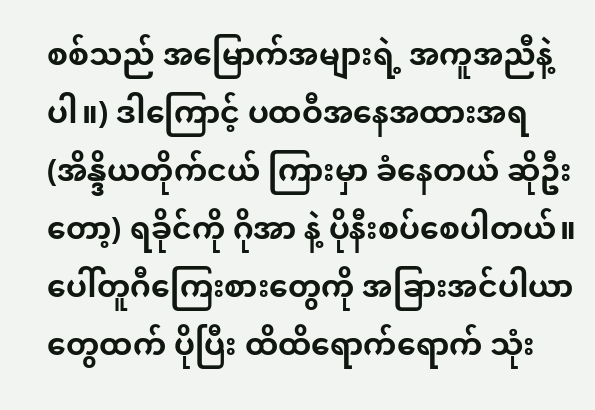စစ်သည် အမြောက်အများရဲ့ အကူအညီနဲ့ပါ။) ဒါကြောင့် ပထဝီအနေအထားအရ (အိန္ဒိယတိုက်ငယ် ကြားမှာ ခံနေတယ် ဆိုဦးတော့) ရခိုင်ကို ဂိုအာ နဲ့ ပိုနီးစပ်စေပါတယ်။ ပေါ်တူဂီကြေးစားတွေကို အခြားအင်ပါယာတွေထက် ပိုပြီး ထိထိရောက်ရောက် သုံး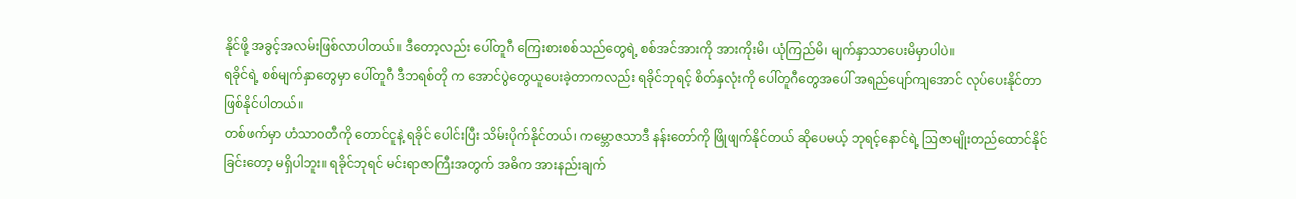နိုင်ဖို့ အခွင့်အလမ်းဖြစ်လာပါတယ်။ ဒီတော့လည်း ပေါ်တူဂီ ကြေးစားစစ်သည်တွေရဲ့ စစ်အင်အားကို အားကိုးမိ၊ ယုံကြည်မိ၊ မျက်နှာသာပေးမိမှာပါပဲ။
ရခိုင်ရဲ့ စစ်မျက်နှာတွေမှာ ပေါ်တူဂီ ဒီဘရစ်တို က အောင်ပွဲတွေယူပေးခဲ့တာကလည်း ရခိုင်ဘုရင့် စိတ်နှလုံးကို ပေါ်တူဂီတွေအပေါ် အရည်ပျော်ကျအောင် လုပ်ပေးနိုင်တာ ဖြစ်နိုင်ပါတယ်။
တစ်ဖက်မှာ ဟံသာ၀တီကို တောင်ငူနဲ့ ရခိုင် ပေါင်းပြီး သိမ်းပိုက်နိုင်တယ်၊ ကမ္ဘောဇသာဒီ နန်းတော်ကို ဖြိုဖျက်နိုင်တယ် ဆိုပေမယ့် ဘုရင့်နောင်ရဲ့ ဩဇာမျိုးတည်ထောင်နိုင်ခြင်းတော့ မရှိပါဘူး။ ရခိုင်ဘုရင် မင်းရာဇာကြီးအတွက် အဓိက အားနည်းချက်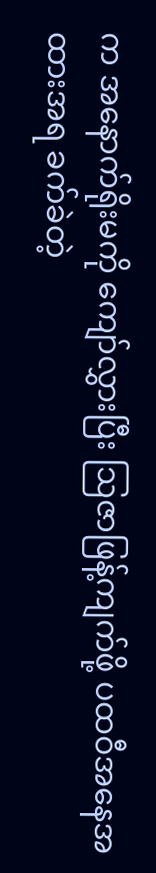က အနောက်ရိုးမကို ကျော်လွှားပြီး ဩဇာဖြန့်ကျက်ဖို့ ပထဝီအနေအထားအရ ခက်ခဲတဲ့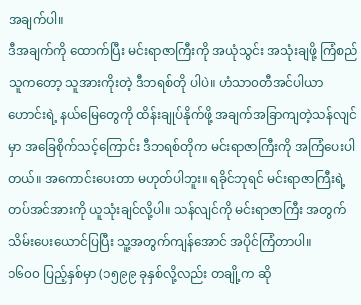အချက်ပါ။
ဒီအချက်ကို ထောက်ပြီး မင်းရာဇာကြီးကို အယုံသွင်း အသုံးချဖို့ ကြံစည်သူကတော့ သူအားကိုးတဲ့ ဒီဘရစ်တို ပါပဲ။ ဟံသာ၀တီအင်ပါယာဟောင်းရဲ့ နယ်မြေတွေကို ထိန်းချုပ်နိုက်ဖို့ အချက်အခြာကျတဲ့သန်လျင်မှာ အခြေစိုက်သင့်ကြောင်း ဒီဘရစ်တိုက မင်းရာဇာကြီးကို အကြံပေးပါတယ်။ အကောင်းပေးတာ မဟုတ်ပါဘူး။ ရခိုင်ဘုရင် မင်းရာဇာကြီးရဲ့ တပ်အင်အားကို ယူသုံးချင်လို့ပါ။ သန်လျင်ကို မင်းရာဇာကြီး အတွက် သိမ်းပေးယောင်ပြပြီး သူ့အတွက်ကျန်အောင် အပိုင်ကြံတာပါ။
၁၆၀၀ ပြည့်နှစ်မှာ (၁၅၉၉ ခုနှစ်လို့လည်း တချို့က ဆို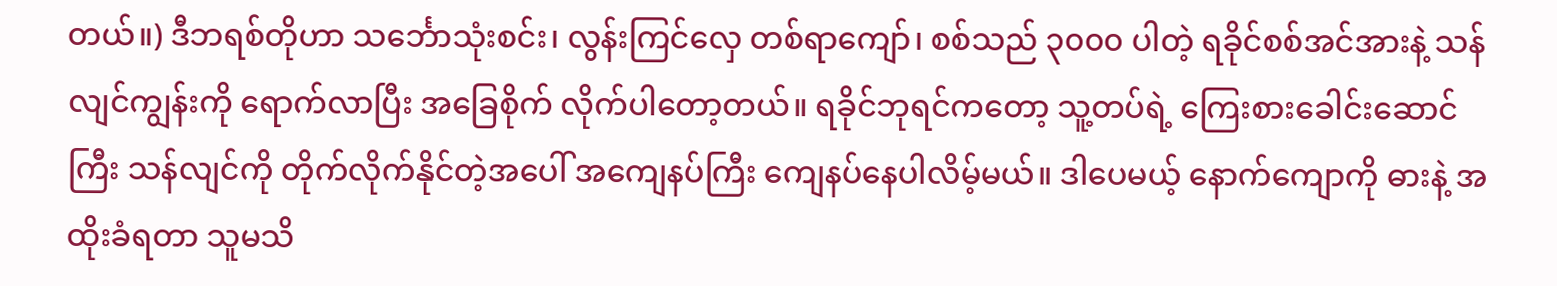တယ်။) ဒီဘရစ်တိုဟာ သင်္ဘောသုံးစင်း၊ လွန်းကြင်လှေ တစ်ရာကျော်၊ စစ်သည် ၃၀၀၀ ပါတဲ့ ရခိုင်စစ်အင်အားနဲ့ သန်လျင်ကျွန်းကို ရောက်လာပြီး အခြေစိုက် လိုက်ပါတော့တယ်။ ရခိုင်ဘုရင်ကတော့ သူ့တပ်ရဲ့ ကြေးစားခေါင်းဆောင်ကြီး သန်လျင်ကို တိုက်လိုက်နိုင်တဲ့အပေါ် အကျေနပ်ကြီး ကျေနပ်နေပါလိမ့်မယ်။ ဒါပေမယ့် နောက်ကျောကို ဓားနဲ့ အထိုးခံရတာ သူမသိ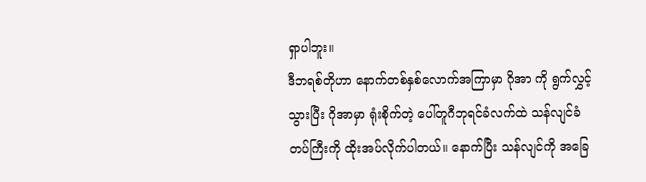ရှာပါဘူး။
ဒီဘရစ်တိုဟာ နောက်တစ်နှစ်လောက်အကြာမှာ ဂိုအာ ကို ရွက်လွှင့်သွားပြီး ဂိုအာမှာ ရုံးစိုက်တဲ့ ပေါ်တူဂီဘုရင်ခံလက်ထဲ သန်လျင်ခံတပ်ကြီးကို ထိုးအပ်လိုက်ပါတယ်။ နောက်ပြီး သန်လျင်ကို အခြေ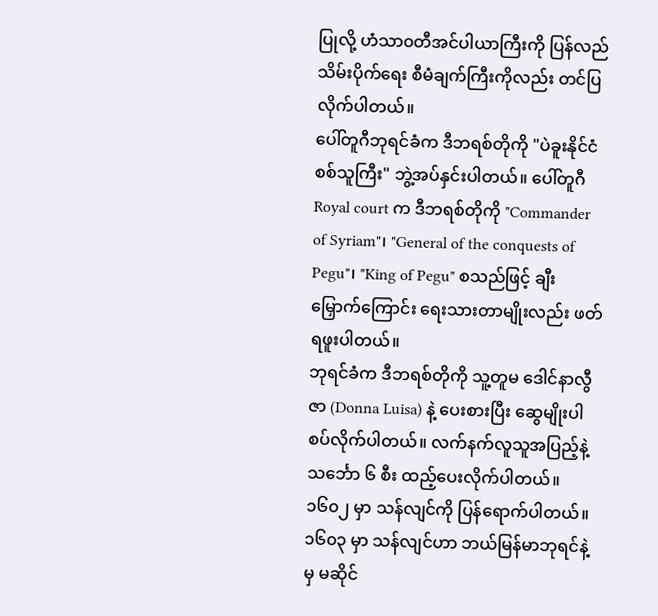ပြုလို့ ဟံသာ၀တီအင်ပါယာကြီးကို ပြန်လည် သိမ်းပိုက်ရေး စီမံချက်ကြီးကိုလည်း တင်ပြလိုက်ပါတယ်။
ပေါ်တူဂီဘုရင်ခံက ဒီဘရစ်တိုကို "ပဲခူးနိုင်ငံစစ်သူကြီး" ဘွဲ့အပ်နှင်းပါတယ်။ ပေါ်တူဂီ Royal court က ဒီဘရစ်တိုကို "Commander of Syriam"၊ "General of the conquests of Pegu"၊ "King of Pegu" စသည်ဖြင့် ချီးမြှောက်ကြောင်း ရေးသားတာမျိုးလည်း ဖတ်ရဖူးပါတယ်။
ဘုရင်ခံက ဒီဘရစ်တိုကို သူ့တူမ ဒေါင်နာလွီဇာ (Donna Luisa) နဲ့ ပေးစားပြီး ဆွေမျိုးပါ စပ်လိုက်ပါတယ်။ လက်နက်လူသူအပြည့်နဲ့ သင်္ဘော ၆ စီး ထည့်ပေးလိုက်ပါတယ်။ ၁၆၀၂ မှာ သန်လျင်ကို ပြန်ရောက်ပါတယ်။ ၁၆၀၃ မှာ သန်လျင်ဟာ ဘယ်မြန်မာဘုရင်နဲ့မှ မဆိုင်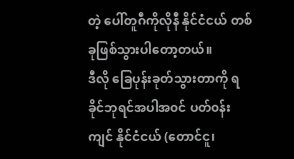တဲ့ ပေါ်တူဂီကိုလိုနီ နိုင်ငံငယ် တစ်ခုဖြစ်သွားပါတော့တယ်။
ဒီလို ခြေပုန်းခုတ်သွားတာကို ရခိုင်ဘုရင်အပါအ၀င် ပတ်၀န်းကျင် နိုင်ငံငယ် (တောင်ငူ၊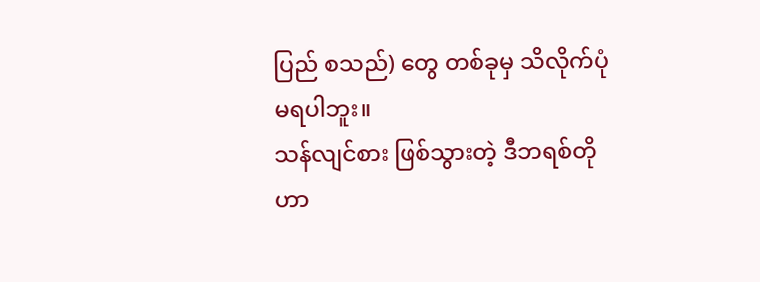ပြည် စသည်) တွေ တစ်ခုမှ သိလိုက်ပုံ မရပါဘူး။
သန်လျင်စား ဖြစ်သွားတဲ့ ဒီဘရစ်တိုဟာ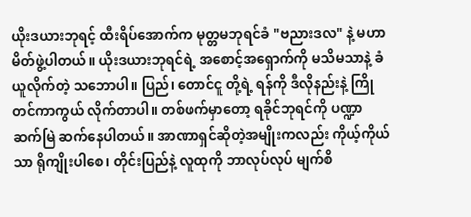ယိုးဒယားဘုရင့် ထီးရိပ်အောက်က မုတ္တမဘုရင်ခံ "ဗညားဒလ" နဲ့ မဟာမိတ်ဖွဲ့ပါတယ်။ ယိုးဒယားဘုရင်ရဲ့ အစောင့်အရှောက်ကို မသိမသာနဲ့ ခံယူလိုက်တဲ့ သဘောပါ။ ပြည်၊ တောင်ငူ တို့ရဲ့ ရန်ကို ဒီလိုနည်းနဲ့ ကြိုတင်ကာကွယ် လိုက်တာပါ။ တစ်ဖက်မှာတော့ ရခိုင်ဘုရင်ကို ပဏ္ဍာဆက်မြဲ ဆက်နေပါတယ်။ အာဏာရှင်ဆိုတဲ့အမျိုးကလည်း ကိုယ့်ကိုယ်သာ ရိုကျိုးပါစေ၊ တိုင်းပြည်နဲ့ လူထုကို ဘာလုပ်လုပ် မျက်စိ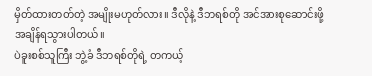မှိတ်ထားတတ်တဲ့ အမျိုးမဟုတ်လား။ ဒီလိုနဲ့ ဒီဘရစ်တို အင်အားစုဆောင်းဖို့ အချိန်ရသွားပါတယ်။
ပဲခူးစစ်သူကြီး ဘွဲ့ခံ ဒီဘရစ်တိုရဲ့ တကယ့်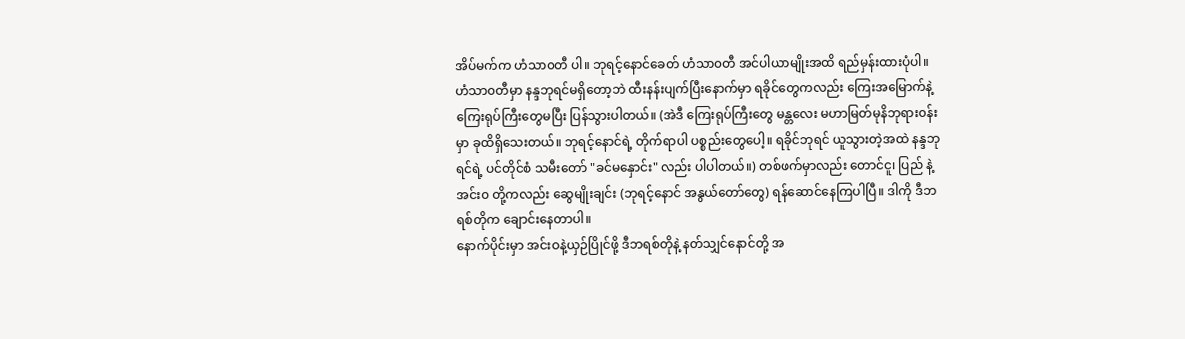အိပ်မက်က ဟံသာ၀တီ ပါ။ ဘုရင့်နောင်ခေတ် ဟံသာ၀တီ အင်ပါယာမျိုးအထိ ရည်မှန်းထားပုံပါ။
ဟံသာ၀တီမှာ နန္ဒဘုရင်မရှိတော့ဘဲ ထီးနန်းပျက်ပြီးနောက်မှာ ရခိုင်တွေကလည်း ကြေးအမြောက်နဲ့ ကြေးရုပ်ကြီးတွေမပြီး ပြန်သွားပါတယ်။ (အဲဒီ ကြေးရုပ်ကြီးတွေ မန္တလေး မဟာမြတ်မုနိဘုရား၀န်းမှာ ခုထိရှိသေးတယ်။ ဘုရင့်နောင်ရဲ့ တိုက်ရာပါ ပစ္စည်းတွေပေါ့။ ရခိုင်ဘုရင် ယူသွားတဲ့အထဲ နန္ဒဘုရင်ရဲ့ ပင်တိုင်စံ သမီးတော် "ခင်မနှောင်း" လည်း ပါပါတယ်။) တစ်ဖက်မှာလည်း တောင်ငူ၊ ပြည် နဲ့ အင်း၀ တို့ကလည်း ဆွေမျိုးချင်း (ဘုရင့်နောင် အနွယ်တော်တွေ) ရန်ဆောင်နေကြပါပြီ။ ဒါကို ဒီဘရစ်တိုက ချောင်းနေတာပါ။
နောက်ပိုင်းမှာ အင်းဝနဲ့ယှဉ်ပြိုင်ဖို့ ဒီဘရစ်တိုနဲ့ နတ်သျှင်နောင်တို့ အ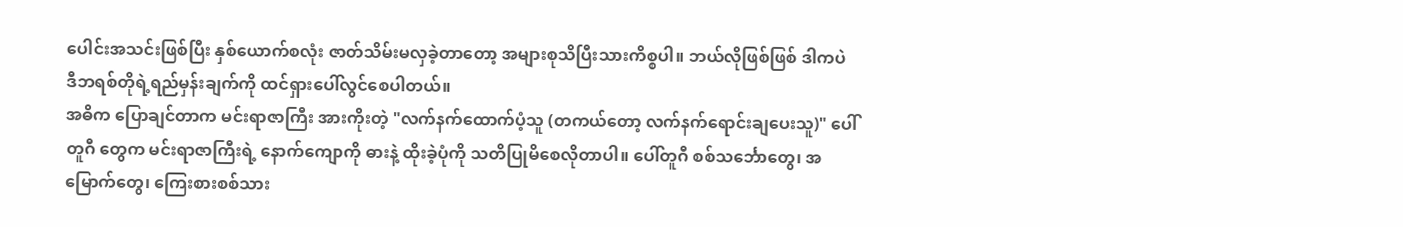ပေါင်းအသင်းဖြစ်ပြီး နှစ်ယောက်စလုံး ဇာတ်သိမ်းမလှခဲ့တာတော့ အများစုသိပြီးသားကိစ္စပါ။ ဘယ်လိုဖြစ်ဖြစ် ဒါကပဲ ဒီဘရစ်တိုရဲ့ရည်မှန်းချက်ကို ထင်ရှားပေါ်လွင်စေပါတယ်။
အဓိက ပြောချင်တာက မင်းရာဇာကြီး အားကိုးတဲ့ "လက်နက်ထောက်ပံ့သူ (တကယ်တော့ လက်နက်ရောင်းချပေးသူ)" ပေါ်တူဂီ တွေက မင်းရာဇာကြီးရဲ့ နောက်ကျောကို ဓားနဲ့ ထိုးခဲ့ပုံကို သတိပြုမိစေလိုတာပါ။ ပေါ်တူဂီ စစ်သင်္ဘောတွေ၊ အမြောက်တွေ၊ ကြေးစားစစ်သား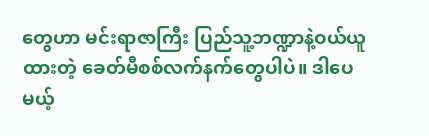တွေဟာ မင်းရာဇာကြီး ပြည်သူ့ဘဏ္ဍာနဲ့ဝယ်ယူထားတဲ့ ခေတ်မီစစ်လက်နက်တွေပါပဲ။ ဒါပေမယ့်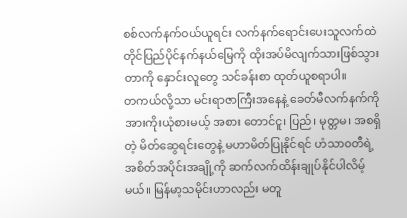စစ်လက်နက်ဝယ်ယူရင်း လက်နက်ရောင်းပေးသူလက်ထဲ တိုင်ပြည်ပိုင်နက်နယ်မြေကို ထိုးအပ်မိလျက်သားဖြစ်သွားတာကို နှောင်းလူတွေ သင်ခန်းစာ ထုတ်ယူစရာပါ။
တကယ်လို့သာ မင်းရာဇာကြီးအနေနဲ့ ခေတ်မီလက်နက်ကို အားကိုးယုံစားမယ့် အစား တောင်ငူ၊ ပြည်၊ မုတ္တမ၊ အစရှိတဲ့ မိတ်ဆွေရင်းတွေနဲ့ မဟာမိတ်ပြုနိုင်ရင် ဟံသာ၀တီရဲ့ အစိတ်အပိုင်းအချို့ကို ဆက်လက်ထိန်းချုပ်နိုင်ပါလိမ့်မယ်။ မြန်မာ့သမိုင်းဟာလည်း မတူ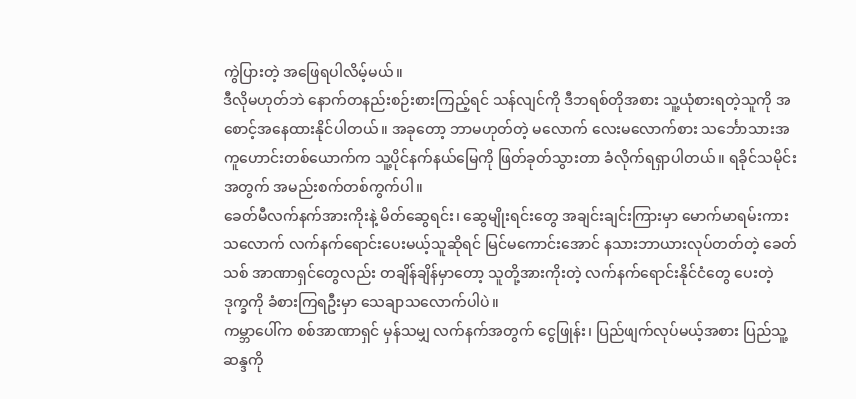ကွဲပြားတဲ့ အဖြေရပါလိမ့်မယ်။
ဒီလိုမဟုတ်ဘဲ နောက်တနည်းစဉ်းစားကြည့်ရင် သန်လျင်ကို ဒီဘရစ်တိုအစား သူ့ယုံစားရတဲ့သူကို အစောင့်အနေထားနိုင်ပါတယ်။ အခုတော့ ဘာမဟုတ်တဲ့ မလောက် လေးမလောက်စား သင်္ဘောသားအကူဟောင်းတစ်ယောက်က သူ့ပိုင်နက်နယ်မြေကို ဖြတ်ခုတ်သွားတာ ခံလိုက်ရရှာပါတယ်။ ရခိုင်သမိုင်းအတွက် အမည်းစက်တစ်ကွက်ပါ။
ခေတ်မီလက်နက်အားကိုးနဲ့ မိတ်ဆွေရင်း၊ ဆွေမျိုးရင်းတွေ အချင်းချင်းကြားမှာ မောက်မာရမ်းကားသလောက် လက်နက်ရောင်းပေးမယ့်သူဆိုရင် မြင်မကောင်းအောင် နသားဘာယားလုပ်တတ်တဲ့ ခေတ်သစ် အာဏာရှင်တွေလည်း တချိန်ချိန်မှာတော့ သူတို့အားကိုးတဲ့ လက်နက်ရောင်းနိုင်ငံတွေ ပေးတဲ့ ဒုက္ခကို ခံစားကြရဦးမှာ သေချာသလောက်ပါပဲ။
ကမ္ဘာပေါ်က စစ်အာဏာရှင် မှန်သမျှ လက်နက်အတွက် ငွေဖြုန်း၊ ပြည်ဖျက်လုပ်မယ့်အစား ပြည်သူ့ဆန္ဒကို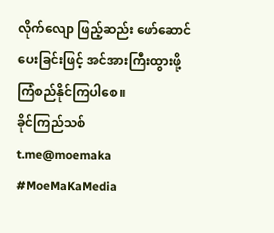လိုက်လျော ဖြည့်ဆည်း ဖော်ဆောင်ပေးခြင်းဖြင့် အင်အားကြီးထွားဖို့ ကြံစည်နိုင်ကြပါစေ။
ခိုင်ကြည်သစ်
t.me@moemaka
#MoeMaKaMedia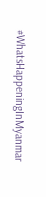#WhatsHappeningInMyanmar